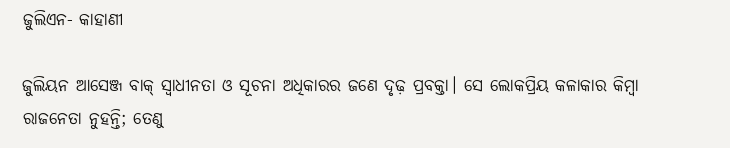ଜୁଲିଏନ- କାହାଣୀ

ଜୁଲିୟନ ଆସେଞ୍ଜ ବାକ୍‌ ସ୍ବାଧୀନତା ଓ ସୂଚନା ଅଧିକାରର ଜଣେ ଦୃଢ଼ ପ୍ରବକ୍ତା। ସେ ଲୋକପ୍ରିୟ କଳାକାର କିମ୍ବା ରାଜନେତା ନୁହନ୍ତି; ତେଣୁ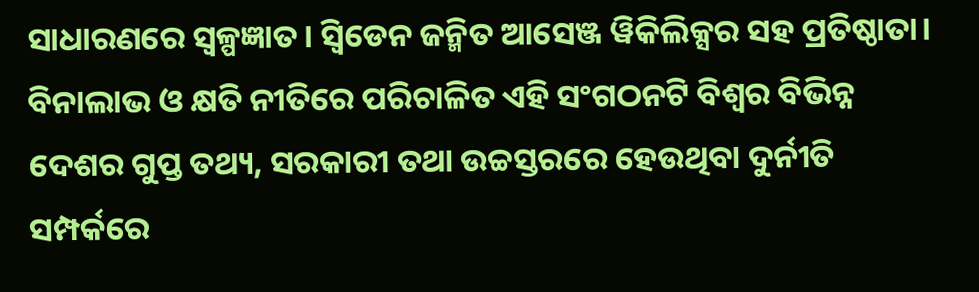ସାଧାରଣରେ ସ୍ବଳ୍ପଜ୍ଞାତ। ସ୍ବିଡେନ ଜନ୍ମିତ ଆସେଞ୍ଜ ୱିକିଲିକ୍ସର ସହ ପ୍ରତିଷ୍ଠାତା। ବିନାଲାଭ ଓ କ୍ଷତି ନୀତିରେ ପରିଚାଳିତ ଏହି ସଂଗଠନଟି ବିଶ୍ବର ବିଭିନ୍ନ ଦେଶର ଗୁପ୍ତ ତଥ୍ୟ, ସରକାରୀ ତଥା ଉଚ୍ଚସ୍ତରରେ ହେଉଥିବା ଦୁର୍ନୀତି ସମ୍ପର୍କରେ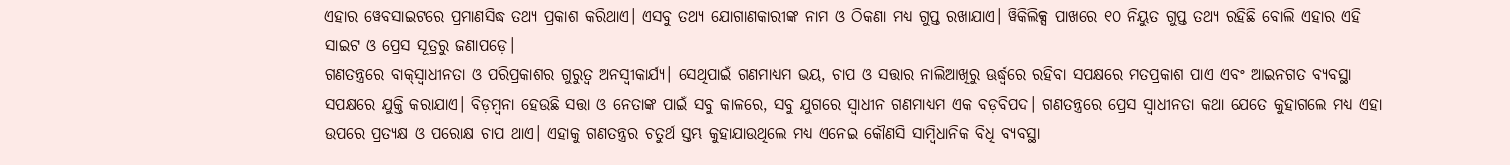ଏହାର ୱେବସାଇଟରେ ପ୍ରମାଣସିଦ୍ଧ ତଥ୍ୟ ପ୍ରକାଶ କରିଥାଏ। ଏସବୁ ତଥ୍ୟ ଯୋଗାଣକାରୀଙ୍କ ନାମ ଓ ଠିକଣା ମଧ୍ୟ ଗୁପ୍ତ ରଖାଯାଏ। ୱିକିଲିକ୍ସ ପାଖରେ ୧୦ ନିୟୁତ ଗୁପ୍ତ ତଥ୍ୟ ରହିଛି ବୋଲି ଏହାର ଏହି ସାଇଟ ଓ ପ୍ରେସ ସୂତ୍ରରୁ ଜଣାପଡ଼େ।
ଗଣତନ୍ତ୍ରରେ ବାକ୍‌ସ୍ବାଧୀନତା ଓ ପରିପ୍ରକାଶର ଗୁରୁତ୍ବ ଅନସ୍ବୀକାର୍ଯ୍ୟ। ସେଥିପାଇଁ ଗଣମାଧ୍ୟମ ଭୟ, ଚାପ ଓ ସତ୍ତାର ନାଲିଆଖିରୁ ଊର୍ଦ୍ଧ୍ବରେ ରହିବା ସପକ୍ଷରେ ମତପ୍ରକାଶ ପାଏ ଏବଂ ଆଇନଗତ ବ୍ୟବସ୍ଥା ସପକ୍ଷରେ ଯୁକ୍ତି କରାଯାଏ। ବିଡ଼ମ୍ବନା ହେଉଛି ସତ୍ତା ଓ ନେତାଙ୍କ ପାଇଁ ସବୁ କାଳରେ, ସବୁ ଯୁଗରେ ସ୍ବାଧୀନ ଗଣମାଧ୍ୟମ ଏକ ବଡ଼ବିପଦ। ଗଣତନ୍ତ୍ରରେ ପ୍ରେସ ସ୍ବାଧୀନତା କଥା ଯେତେ କୁହାଗଲେ ମଧ୍ୟ ଏହା ଉପରେ ପ୍ରତ୍ୟକ୍ଷ ଓ ପରୋକ୍ଷ ଚାପ ଥାଏ। ଏହାକୁ ଗଣତନ୍ତ୍ରର ଚତୁର୍ଥ ସ୍ତମ୍ଭ କୁହାଯାଉଥିଲେ ମଧ୍ୟ ଏନେଇ କୌଣସି ସାମ୍ବିଧାନିକ ବିଧି ବ୍ୟବସ୍ଥା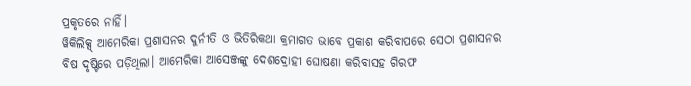ପ୍ରକୃତରେ ନାହିଁ।
ୱିକିଲିକ୍ସ୍‌ ଆମେରିକା ପ୍ରଶାସନର ଦୁର୍ନୀତି ଓ ଭିତିରିକଥା କ୍ରମାଗତ ଭାବେ ପ୍ରକାଶ କରିବାପରେ ସେଠା ପ୍ରଶାସନର ବିଷ ଦୃଷ୍ଟିରେ ପଡ଼ିଥିଲା। ଆମେରିକା ଆସେଞ୍ଜଙ୍କୁ ଦେଶଦ୍ରୋହୀ ଘୋଷଣା କରିବାସହ ଗିରଫ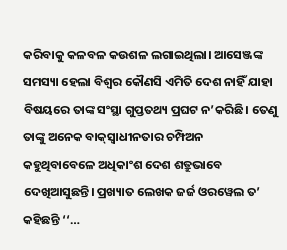କରିବାକୁ କଳବଳ କଉଶଳ ଲଗାଇଥିଲା। ଆସେଞ୍ଜଙ୍କ ସମସ୍ୟା ହେଲା ବିଶ୍ବର କୌଣସି ଏମିତି ଦେଶ ନାହିଁ ଯାହା ବିଷୟରେ ତାଙ୍କ ସଂସ୍ଥା ଗୁପ୍ତତଥ୍ୟ ପ୍ରଘଟ ନ’କରିଛି। ତେଣୁ ତାଙ୍କୁ ଅନେକ ବାକ୍‌ସ୍ବାଧୀନତାର ଚମ୍ପିଅନ କହୁଥିବାବେଳେ ଅଧିକାଂଶ ଦେଶ ଶତ୍ରୁଭାବେ ଦେଖିଆସୁଛନ୍ତି। ପ୍ରଖ୍ୟାତ ଲେଖକ ଜର୍ଜ ଓରୱେଲ ତ’ କହିଛନ୍ତି ‘‘…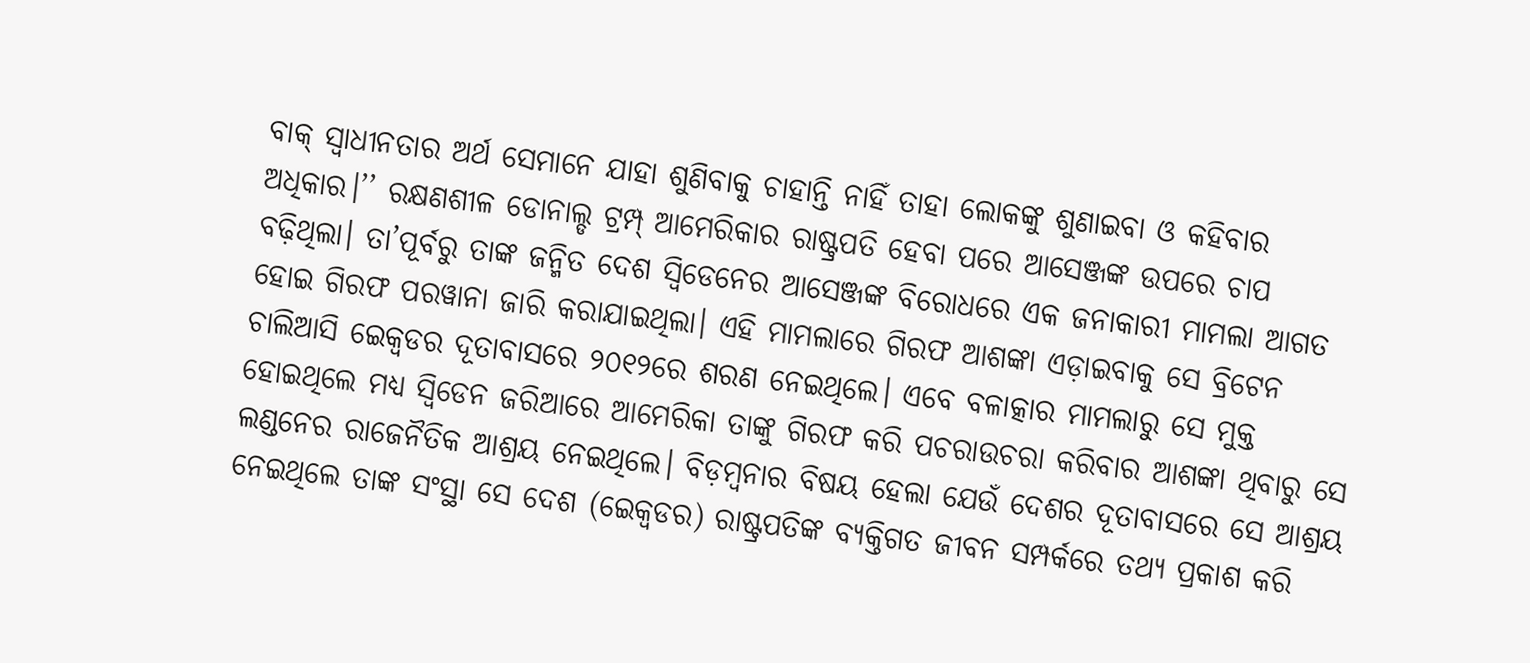ବାକ୍‌ ସ୍ବାଧୀନତାର ଅର୍ଥ ସେମାନେ ଯାହା ଶୁଣିବାକୁ ଚାହାନ୍ତି ନାହିଁ ତାହା ଲୋକଙ୍କୁ ଶୁଣାଇବା ଓ କହିବାର ଅଧିକାର।’’ ରକ୍ଷଣଶୀଳ ଡୋନାଲ୍ଡ ଟ୍ରମ୍ପ୍‌ ଆମେରିକାର ରାଷ୍ଟ୍ରପତି ହେବା ପରେ ଆସେଞ୍ଜଙ୍କ ଉପରେ ଚାପ ବଢ଼ିଥିଲା। ତା’ପୂର୍ବରୁ ତାଙ୍କ ଜନ୍ମିତ ଦେଶ ସ୍ବିଡେନ‌େ‌ର ଆସେଞ୍ଜଙ୍କ ବିରୋଧରେ ଏକ ଜନାକାରୀ ମାମଲା ଆଗତ ହୋଇ ଗିରଫ ପରୱାନା ଜାରି କରାଯାଇଥିଲା। ଏହି ମାମଲାରେ ଗିରଫ ଆଶଙ୍କା ଏଡ଼ାଇବାକୁ ସେ ବ୍ରିଟେନ ଚାଲିଆସି ଇ‌େକ୍ବଡର ଦୂତାବାସରେ ୨୦୧୨ରେ ଶରଣ ନେଇଥିଲେ। ଏବେ ବଳାତ୍କାର ମାମଲାରୁ ସେ ମୁକ୍ତ ହୋଇଥିଲେ ମଧ୍ୟ ସ୍ବିଡେନ ଜରିଆରେ ଆମେରିକା ତାଙ୍କୁ ଗିରଫ କରି ପଚରାଉଚରା କରିବାର ଆଶଙ୍କା ଥିବାରୁ ସେ ଲଣ୍ଡନ‌େ‌ର ରାଜ‌େନୖତିକ ଆଶ୍ରୟ ନେଇଥିଲେ। ବିଡ଼ମ୍ବନାର ବିଷୟ ହେଲା ଯେଉଁ ଦେଶର ଦୂତାବାସରେ ସେ ଆଶ୍ରୟ ନେଇଥିଲେ ତାଙ୍କ ସଂସ୍ଥା ସେ ଦେଶ (ଇ‌େ‌କ୍ବଡର) ରାଷ୍ଟ୍ରପତିଙ୍କ ବ୍ୟକ୍ତିଗତ ଜୀବନ ସମ୍ପର୍କରେ ତଥ୍ୟ ପ୍ରକାଶ କରି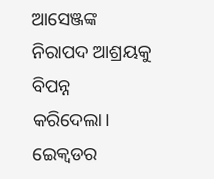ଆସେଞ୍ଜଙ୍କ ନିରାପଦ ଆଶ୍ରୟକୁ ବିପନ୍ନ କରିଦେଲା। ଇ‌େ‌କ୍ବଡର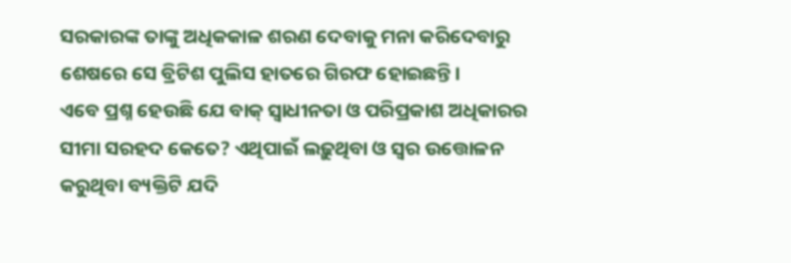ସରକାରଙ୍କ ତାଙ୍କୁ ଅଧିକକାଳ ଶରଣ ଦେବାକୁ ମନା କରିଦେବାରୁ ଶେଷରେ ସେ ବ୍ରିଟିଶ ପୁଲିସ ହାତରେ ଗିରଫ ହୋଇଛନ୍ତି।
ଏବେ ପ୍ରଶ୍ନ ହେଉଛି ଯେ ବାକ୍‌ ସ୍ବାଧୀନତା ଓ ପରିପ୍ରକାଶ ଅଧିକାରର ସୀମା ସରହଦ କେତେ? ଏଥିପାଇଁ ଲଢ଼ୁଥିବା ଓ ସ୍ବର ଉତ୍ତୋଳନ କରୁଥିବା ବ୍ୟକ୍ତିଟି ଯଦି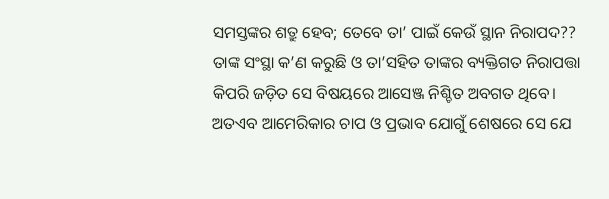ସମସ୍ତଙ୍କର ଶତ୍ରୁ ହେବ; ତେବେ ତା’ ପାଇଁ କେଉଁ ସ୍ଥାନ ନିରାପଦ?? ତାଙ୍କ ସଂସ୍ଥା କ’ଣ କରୁଛି ଓ ତା’ସହିତ ତାଙ୍କର ବ୍ୟକ୍ତିଗତ ନିରାପତ୍ତା କିପରି ଜଡ଼ିତ ସେ ବିଷୟରେ ଆସେଞ୍ଜ ନିଶ୍ଚିତ ଅବଗତ ଥିବେ। ଅତଏବ ଆମେରିକାର ଚାପ ଓ ପ୍ରଭାବ ଯୋଗୁଁ ଶେଷରେ ସେ ଯେ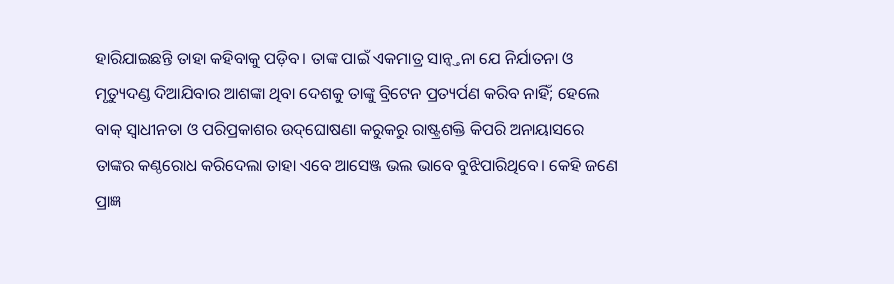ହାରିଯାଇଛନ୍ତି ତାହା କହିବାକୁ ପଡ଼ିବ। ତାଙ୍କ ପାଇଁ ଏକମାତ୍ର ସାନ୍ବ୍ତନା ଯେ ନିର୍ଯାତନା ଓ ମୃତ୍ୟୁଦଣ୍ଡ ଦିଆଯିବାର ଆଶଙ୍କା ଥିବା ଦେଶକୁ ତାଙ୍କୁ ବ୍ରିଟେନ ପ୍ରତ୍ୟର୍ପଣ କରିବ ନାହିଁ; ହେଲେ ବାକ୍‌ ସ୍ବାଧୀନତା ଓ ପରିପ୍ରକାଶର ଉଦ୍‌ଘୋଷଣା କରୁକରୁ ରାଷ୍ଟ୍ରଶକ୍ତି କିପରି ଅନାୟାସରେ ତାଙ୍କର କଣ୍ଠରୋଧ କରିଦେଲା ତାହା ଏବେ ଆସେଞ୍ଜ ଭଲ ଭାବେ ବୁଝିପାରିଥିବେ। କେହି ଜଣେ ପ୍ରାଜ୍ଞ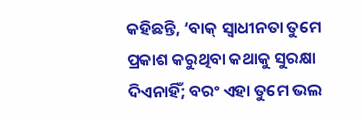କହିଛନ୍ତି, ‘ବାକ୍‌ ସ୍ବାଧୀନତା ତୁମେ ପ୍ରକାଶ କରୁଥିବା କଥାକୁ ସୁରକ୍ଷା ଦିଏନାହିଁ; ବରଂ ଏହା ତୁମେ ଭଲ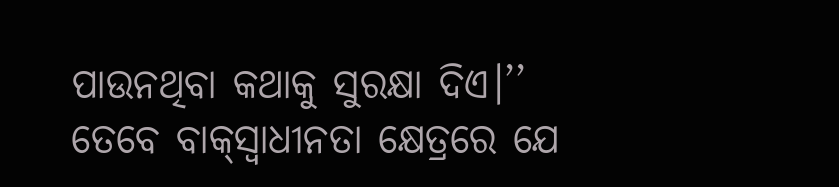ପାଉନଥିବା କଥାକୁ ସୁରକ୍ଷା ଦିଏ।’’ ତେବେ ବାକ୍‌ସ୍ବାଧୀନତା କ୍ଷେତ୍ରରେ ଯେ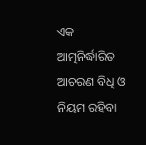ଏକ ଆତ୍ମନିର୍ଦ୍ଧାରିତ ଆଚରଣ ବିଧି ଓ ନିୟମ ରହିବା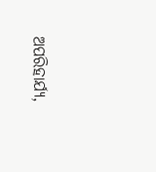ଅପରିହାର୍ଯ୍ୟ,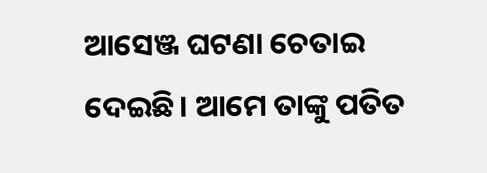ଆସେଞ୍ଜ ଘଟଣା ଚେତାଇ ଦେଇଛି। ଆମେ ତାଙ୍କୁ ପତିତ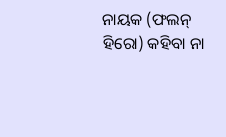ନାୟକ (ଫଲନ୍‌ ହିରୋ) କହିବା ନା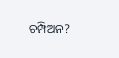ଚମ୍ପିଅନ?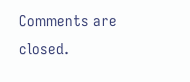Comments are closed.